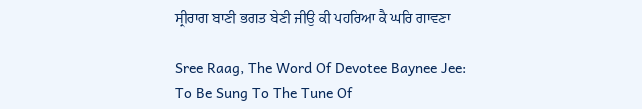ਸ੍ਰੀਰਾਗ ਬਾਣੀ ਭਗਤ ਬੇਣੀ ਜੀਉ ਕੀ ਪਹਰਿਆ ਕੈ ਘਰਿ ਗਾਵਣਾ

Sree Raag, The Word Of Devotee Baynee Jee: To Be Sung To The Tune Of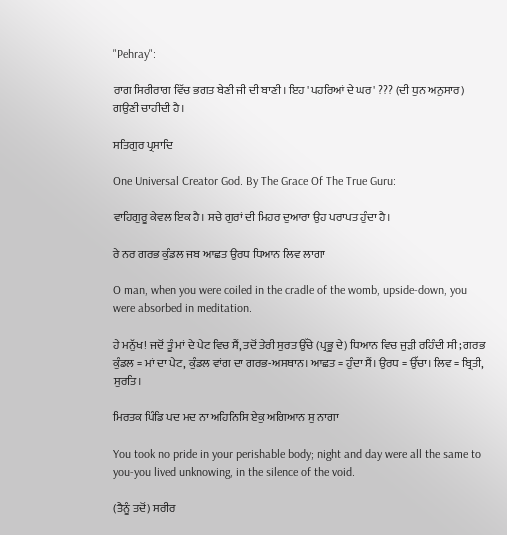"Pehray":

ਰਾਗ ਸਿਰੀਰਾਗ ਵਿੱਚ ਭਗਤ ਬੇਣੀ ਜੀ ਦੀ ਬਾਣੀ। ਇਹ 'ਪਹਰਿਆਂ ਦੇ ਘਰ' ??? (ਦੀ ਧੁਨ ਅਨੁਸਾਰ) ਗਉਣੀ ਚਾਹੀਦੀ ਹੈ।

ਸਤਿਗੁਰ ਪ੍ਰਸਾਦਿ

One Universal Creator God. By The Grace Of The True Guru:

ਵਾਹਿਗੁਰੂ ਕੇਵਲ ਇਕ ਹੈ। ਸਚੇ ਗੁਰਾਂ ਦੀ ਮਿਹਰ ਦੁਆਰਾ ਉਹ ਪਰਾਪਤ ਹੁੰਦਾ ਹੈ।

ਰੇ ਨਰ ਗਰਭ ਕੁੰਡਲ ਜਬ ਆਛਤ ਉਰਧ ਧਿਆਨ ਲਿਵ ਲਾਗਾ

O man, when you were coiled in the cradle of the womb, upside-down, you were absorbed in meditation.

ਹੇ ਮਨੁੱਖ! ਜਦੋਂ ਤੂੰ ਮਾਂ ਦੇ ਪੇਟ ਵਿਚ ਸੈਂ, ਤਦੋਂ ਤੇਰੀ ਸੁਰਤ ਉੱਚੇ (ਪ੍ਰਭੂ ਦੇ) ਧਿਆਨ ਵਿਚ ਜੁੜੀ ਰਹਿੰਦੀ ਸੀ; ਗਰਭ ਕੁੰਡਲ = ਮਾਂ ਦਾ ਪੇਟ, ਕੁੰਡਲ ਵਾਂਗ ਦਾ ਗਰਭ-ਅਸਥਾਨ। ਆਛਤ = ਹੁੰਦਾ ਸੈਂ। ਉਰਧ = ਉੱਚਾ। ਲਿਵ = ਬ੍ਰਿਤੀ, ਸੁਰਤਿ।

ਮਿਰਤਕ ਪਿੰਡਿ ਪਦ ਮਦ ਨਾ ਅਹਿਨਿਸਿ ਏਕੁ ਅਗਿਆਨ ਸੁ ਨਾਗਾ

You took no pride in your perishable body; night and day were all the same to you-you lived unknowing, in the silence of the void.

(ਤੈਨੂੰ ਤਦੋਂ) ਸਰੀਰ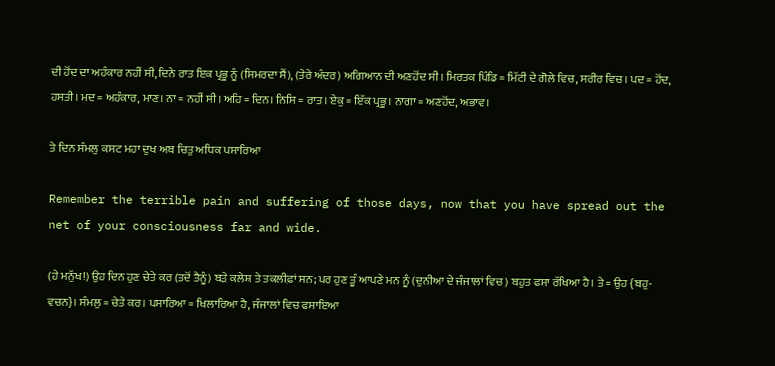ਦੀ ਹੋਂਦ ਦਾ ਅਹੰਕਾਰ ਨਹੀਂ ਸੀ, ਦਿਨੇ ਰਾਤ ਇਕ ਪ੍ਰਭੂ ਨੂੰ (ਸਿਮਰਦਾ ਸੈਂ), (ਤੇਰੇ ਅੰਦਰ) ਅਗਿਆਨ ਦੀ ਅਣਹੋਂਦ ਸੀ। ਮਿਰਤਕ ਪਿੰਡਿ = ਮਿੱਟੀ ਦੇ ਗੋਲੇ ਵਿਚ, ਸਰੀਰ ਵਿਚ। ਪਦ = ਹੋਂਦ, ਹਸਤੀ। ਮਦ = ਅਹੰਕਾਰ, ਮਾਣ। ਨਾ = ਨਹੀਂ ਸੀ। ਅਹਿ = ਦਿਨ। ਨਿਸਿ = ਰਾਤ। ਏਕੁ = ਇੱਕ ਪ੍ਰਭੂ। ਨਾਗਾ = ਅਣਹੋਂਦ, ਅਭਾਵ।

ਤੇ ਦਿਨ ਸੰਮਲੁ ਕਸਟ ਮਹਾ ਦੁਖ ਅਬ ਚਿਤੁ ਅਧਿਕ ਪਸਾਰਿਆ

Remember the terrible pain and suffering of those days, now that you have spread out the net of your consciousness far and wide.

(ਹੇ ਮਨੁੱਖ!) ਉਹ ਦਿਨ ਹੁਣ ਚੇਤੇ ਕਰ (ਤਦੋਂ ਤੈਨੂੰ) ਬੜੇ ਕਲੇਸ਼ ਤੇ ਤਕਲੀਫ਼ਾਂ ਸਨ; ਪਰ ਹੁਣ ਤੂੰ ਆਪਣੇ ਮਨ ਨੂੰ (ਦੁਨੀਆ ਦੇ ਜੰਜਾਲਾਂ ਵਿਚ) ਬਹੁਤ ਫਸਾ ਰੱਖਿਆ ਹੈ। ਤੇ = ਉਹ {ਬਹੁ-ਵਚਨ}। ਸੰਮਲੁ = ਚੇਤੇ ਕਰ। ਪਸਾਰਿਆ = ਖਿਲਾਰਿਆ ਹੈ, ਜੰਜਾਲਾਂ ਵਿਚ ਫਸਾਇਆ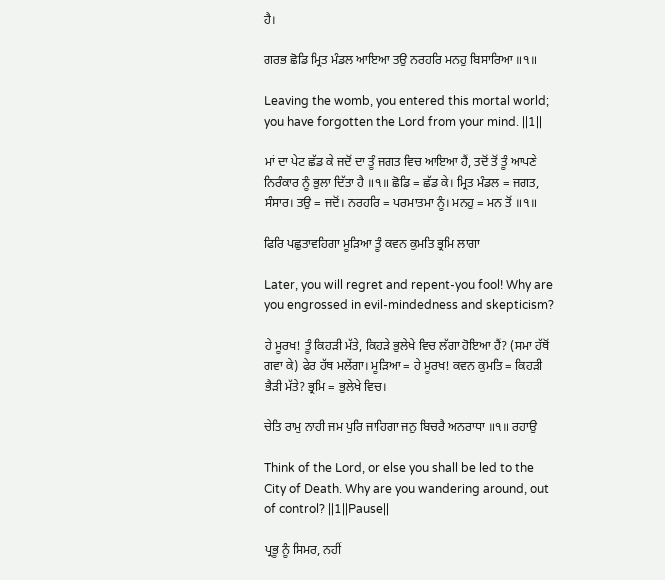ਹੈ।

ਗਰਭ ਛੋਡਿ ਮ੍ਰਿਤ ਮੰਡਲ ਆਇਆ ਤਉ ਨਰਹਰਿ ਮਨਹੁ ਬਿਸਾਰਿਆ ॥੧॥

Leaving the womb, you entered this mortal world; you have forgotten the Lord from your mind. ||1||

ਮਾਂ ਦਾ ਪੇਟ ਛੱਡ ਕੇ ਜਦੋਂ ਦਾ ਤੂੰ ਜਗਤ ਵਿਚ ਆਇਆ ਹੈਂ, ਤਦੋਂ ਤੋਂ ਤੂੰ ਆਪਣੇ ਨਿਰੰਕਾਰ ਨੂੰ ਭੁਲਾ ਦਿੱਤਾ ਹੈ ॥੧॥ ਛੋਡਿ = ਛੱਡ ਕੇ। ਮ੍ਰਿਤ ਮੰਡਲ = ਜਗਤ, ਸੰਸਾਰ। ਤਉ = ਜਦੋਂ। ਨਰਹਰਿ = ਪਰਮਾਤਮਾ ਨੂੰ। ਮਨਹੁ = ਮਨ ਤੋਂ ॥੧॥

ਫਿਰਿ ਪਛੁਤਾਵਹਿਗਾ ਮੂੜਿਆ ਤੂੰ ਕਵਨ ਕੁਮਤਿ ਭ੍ਰਮਿ ਲਾਗਾ

Later, you will regret and repent-you fool! Why are you engrossed in evil-mindedness and skepticism?

ਹੇ ਮੂਰਖ! ਤੂੰ ਕਿਹੜੀ ਮੱਤੇ, ਕਿਹੜੇ ਭੁਲੇਖੇ ਵਿਚ ਲੱਗਾ ਹੋਇਆ ਹੈਂ? (ਸਮਾ ਹੱਥੋਂ ਗਵਾ ਕੇ) ਫੇਰ ਹੱਥ ਮਲੇਂਗਾ। ਮੂੜਿਆ = ਹੇ ਮੂਰਖ! ਕਵਨ ਕੁਮਤਿ = ਕਿਹੜੀ ਭੈੜੀ ਮੱਤੇ? ਭ੍ਰਮਿ = ਭੁਲੇਖੇ ਵਿਚ।

ਚੇਤਿ ਰਾਮੁ ਨਾਹੀ ਜਮ ਪੁਰਿ ਜਾਹਿਗਾ ਜਨੁ ਬਿਚਰੈ ਅਨਰਾਧਾ ॥੧॥ ਰਹਾਉ

Think of the Lord, or else you shall be led to the City of Death. Why are you wandering around, out of control? ||1||Pause||

ਪ੍ਰਭੂ ਨੂੰ ਸਿਮਰ, ਨਹੀਂ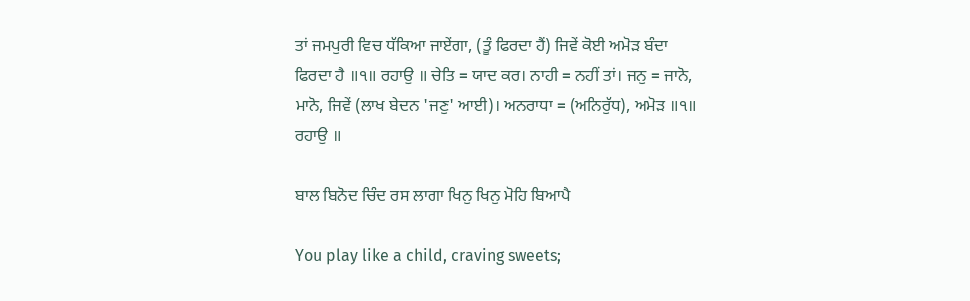ਤਾਂ ਜਮਪੁਰੀ ਵਿਚ ਧੱਕਿਆ ਜਾਏਂਗਾ, (ਤੂੰ ਫਿਰਦਾ ਹੈਂ) ਜਿਵੇਂ ਕੋਈ ਅਮੋੜ ਬੰਦਾ ਫਿਰਦਾ ਹੈ ॥੧॥ ਰਹਾਉ ॥ ਚੇਤਿ = ਯਾਦ ਕਰ। ਨਾਹੀ = ਨਹੀਂ ਤਾਂ। ਜਨੁ = ਜਾਨੋ, ਮਾਨੋ, ਜਿਵੇਂ (ਲਾਖ ਬੇਦਨ 'ਜਣੁ' ਆਈ)। ਅਨਰਾਧਾ = (ਅਨਿਰੁੱਧ), ਅਮੋੜ ॥੧॥ ਰਹਾਉ ॥

ਬਾਲ ਬਿਨੋਦ ਚਿੰਦ ਰਸ ਲਾਗਾ ਖਿਨੁ ਖਿਨੁ ਮੋਹਿ ਬਿਆਪੈ

You play like a child, craving sweets;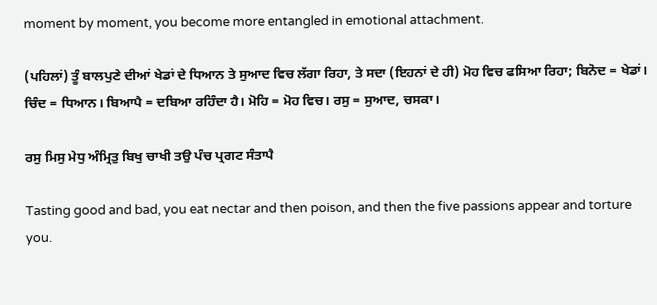moment by moment, you become more entangled in emotional attachment.

(ਪਹਿਲਾਂ) ਤੂੰ ਬਾਲਪੁਣੇ ਦੀਆਂ ਖੇਡਾਂ ਦੇ ਧਿਆਨ ਤੇ ਸੁਆਦ ਵਿਚ ਲੱਗਾ ਰਿਹਾ, ਤੇ ਸਦਾ (ਇਹਨਾਂ ਦੇ ਹੀ) ਮੋਹ ਵਿਚ ਫਸਿਆ ਰਿਹਾ; ਬਿਨੋਦ = ਖੇਡਾਂ। ਚਿੰਦ = ਧਿਆਨ। ਬਿਆਪੈ = ਦਬਿਆ ਰਹਿੰਦਾ ਹੈ। ਮੋਹਿ = ਮੋਹ ਵਿਚ। ਰਸੁ = ਸੁਆਦ, ਚਸਕਾ।

ਰਸੁ ਮਿਸੁ ਮੇਧੁ ਅੰਮ੍ਰਿਤੁ ਬਿਖੁ ਚਾਖੀ ਤਉ ਪੰਚ ਪ੍ਰਗਟ ਸੰਤਾਪੈ

Tasting good and bad, you eat nectar and then poison, and then the five passions appear and torture you.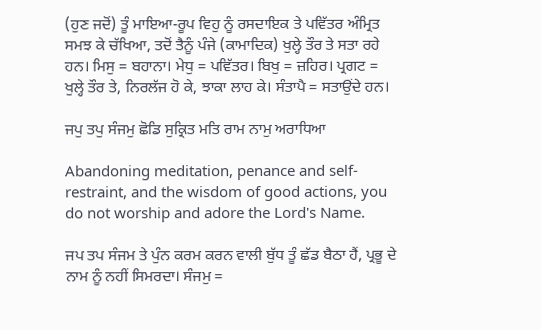(ਹੁਣ ਜਦੋਂ) ਤੂੰ ਮਾਇਆ-ਰੂਪ ਵਿਹੁ ਨੂੰ ਰਸਦਾਇਕ ਤੇ ਪਵਿੱਤਰ ਅੰਮ੍ਰਿਤ ਸਮਝ ਕੇ ਚੱਖਿਆ, ਤਦੋਂ ਤੈਨੂੰ ਪੰਜੇ (ਕਾਮਾਦਿਕ) ਖੁਲ੍ਹੇ ਤੌਰ ਤੇ ਸਤਾ ਰਹੇ ਹਨ। ਮਿਸੁ = ਬਹਾਨਾ। ਮੇਧੁ = ਪਵਿੱਤਰ। ਬਿਖੁ = ਜ਼ਹਿਰ। ਪ੍ਰਗਟ = ਖੁਲ੍ਹੇ ਤੌਰ ਤੇ, ਨਿਰਲੱਜ ਹੋ ਕੇ, ਝਾਕਾ ਲਾਹ ਕੇ। ਸੰਤਾਪੈ = ਸਤਾਉਂਦੇ ਹਨ।

ਜਪੁ ਤਪੁ ਸੰਜਮੁ ਛੋਡਿ ਸੁਕ੍ਰਿਤ ਮਤਿ ਰਾਮ ਨਾਮੁ ਅਰਾਧਿਆ

Abandoning meditation, penance and self-restraint, and the wisdom of good actions, you do not worship and adore the Lord's Name.

ਜਪ ਤਪ ਸੰਜਮ ਤੇ ਪੁੰਨ ਕਰਮ ਕਰਨ ਵਾਲੀ ਬੁੱਧ ਤੂੰ ਛੱਡ ਬੈਠਾ ਹੈਂ, ਪ੍ਰਭੂ ਦੇ ਨਾਮ ਨੂੰ ਨਹੀਂ ਸਿਮਰਦਾ। ਸੰਜਮੁ =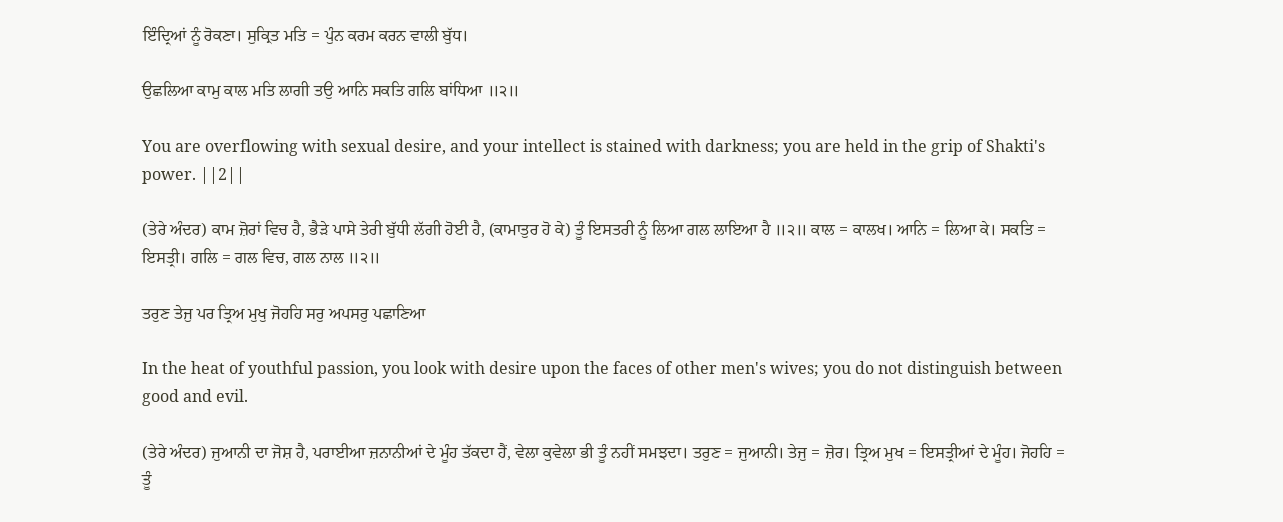ਇੰਦ੍ਰਿਆਂ ਨੂੰ ਰੋਕਣਾ। ਸੁਕ੍ਰਿਤ ਮਤਿ = ਪੁੰਨ ਕਰਮ ਕਰਨ ਵਾਲੀ ਬੁੱਧ।

ਉਛਲਿਆ ਕਾਮੁ ਕਾਲ ਮਤਿ ਲਾਗੀ ਤਉ ਆਨਿ ਸਕਤਿ ਗਲਿ ਬਾਂਧਿਆ ॥੨॥

You are overflowing with sexual desire, and your intellect is stained with darkness; you are held in the grip of Shakti's power. ||2||

(ਤੇਰੇ ਅੰਦਰ) ਕਾਮ ਜ਼ੋਰਾਂ ਵਿਚ ਹੈ, ਭੈੜੇ ਪਾਸੇ ਤੇਰੀ ਬੁੱਧੀ ਲੱਗੀ ਹੋਈ ਹੈ, (ਕਾਮਾਤੁਰ ਹੋ ਕੇ) ਤੂੰ ਇਸਤਰੀ ਨੂੰ ਲਿਆ ਗਲ ਲਾਇਆ ਹੈ ॥੨॥ ਕਾਲ = ਕਾਲਖ। ਆਨਿ = ਲਿਆ ਕੇ। ਸਕਤਿ = ਇਸਤ੍ਰੀ। ਗਲਿ = ਗਲ ਵਿਚ, ਗਲ ਨਾਲ ॥੨॥

ਤਰੁਣ ਤੇਜੁ ਪਰ ਤ੍ਰਿਅ ਮੁਖੁ ਜੋਹਹਿ ਸਰੁ ਅਪਸਰੁ ਪਛਾਣਿਆ

In the heat of youthful passion, you look with desire upon the faces of other men's wives; you do not distinguish between good and evil.

(ਤੇਰੇ ਅੰਦਰ) ਜੁਆਨੀ ਦਾ ਜੋਸ਼ ਹੈ, ਪਰਾਈਆ ਜ਼ਨਾਨੀਆਂ ਦੇ ਮੂੰਹ ਤੱਕਦਾ ਹੈਂ, ਵੇਲਾ ਕੁਵੇਲਾ ਭੀ ਤੂੰ ਨਹੀਂ ਸਮਝਦਾ। ਤਰੁਣ = ਜੁਆਨੀ। ਤੇਜੁ = ਜ਼ੋਰ। ਤ੍ਰਿਅ ਮੁਖ = ਇਸਤ੍ਰੀਆਂ ਦੇ ਮੂੰਹ। ਜੋਹਹਿ = ਤੂੰ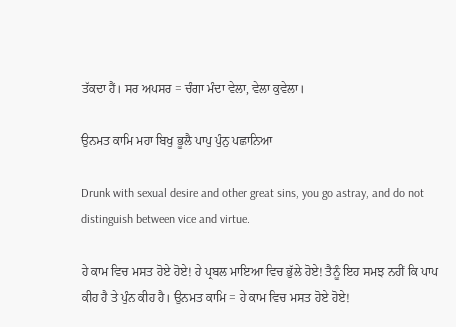ਤੱਕਦਾ ਹੈਂ। ਸਰ ਅਪਸਰ = ਚੰਗਾ ਮੰਦਾ ਵੇਲਾ, ਵੇਲਾ ਕੁਵੇਲਾ।

ਉਨਮਤ ਕਾਮਿ ਮਹਾ ਬਿਖੁ ਭੂਲੈ ਪਾਪੁ ਪੁੰਨੁ ਪਛਾਨਿਆ

Drunk with sexual desire and other great sins, you go astray, and do not distinguish between vice and virtue.

ਹੇ ਕਾਮ ਵਿਚ ਮਸਤ ਹੋਏ ਹੋਏ! ਹੇ ਪ੍ਰਬਲ ਮਾਇਆ ਵਿਚ ਭੁੱਲੇ ਹੋਏ! ਤੈਨੂੰ ਇਹ ਸਮਝ ਨਹੀਂ ਕਿ ਪਾਪ ਕੀਹ ਹੈ ਤੇ ਪੁੰਨ ਕੀਹ ਹੈ। ਉਨਮਤ ਕਾਮਿ = ਹੇ ਕਾਮ ਵਿਚ ਮਸਤ ਹੋਏ ਹੋਏ!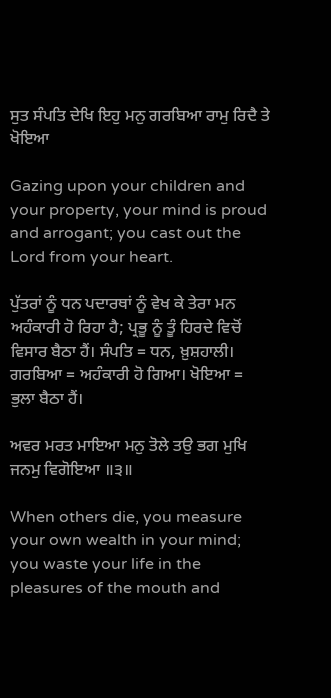ਸੁਤ ਸੰਪਤਿ ਦੇਖਿ ਇਹੁ ਮਨੁ ਗਰਬਿਆ ਰਾਮੁ ਰਿਦੈ ਤੇ ਖੋਇਆ

Gazing upon your children and your property, your mind is proud and arrogant; you cast out the Lord from your heart.

ਪੁੱਤਰਾਂ ਨੂੰ ਧਨ ਪਦਾਰਥਾਂ ਨੂੰ ਵੇਖ ਕੇ ਤੇਰਾ ਮਨ ਅਹੰਕਾਰੀ ਹੋ ਰਿਹਾ ਹੈ; ਪ੍ਰਭੂ ਨੂੰ ਤੂੰ ਹਿਰਦੇ ਵਿਚੋਂ ਵਿਸਾਰ ਬੈਠਾ ਹੈਂ। ਸੰਪਤਿ = ਧਨ, ਖ਼ੁਸ਼ਹਾਲੀ। ਗਰਬਿਆ = ਅਹੰਕਾਰੀ ਹੋ ਗਿਆ। ਖੋਇਆ = ਭੁਲਾ ਬੈਠਾ ਹੈਂ।

ਅਵਰ ਮਰਤ ਮਾਇਆ ਮਨੁ ਤੋਲੇ ਤਉ ਭਗ ਮੁਖਿ ਜਨਮੁ ਵਿਗੋਇਆ ॥੩॥

When others die, you measure your own wealth in your mind; you waste your life in the pleasures of the mouth and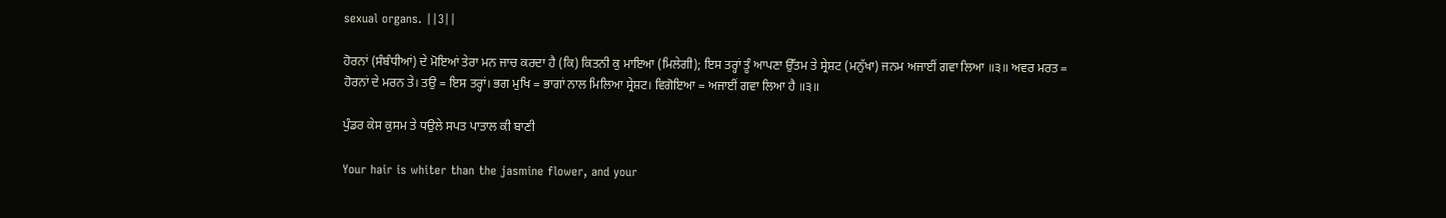sexual organs. ||3||

ਹੋਰਨਾਂ (ਸੰਬੰਧੀਆਂ) ਦੇ ਮੋਇਆਂ ਤੇਰਾ ਮਨ ਜਾਚ ਕਰਦਾ ਹੈ (ਕਿ) ਕਿਤਨੀ ਕੁ ਮਾਇਆ (ਮਿਲੇਗੀ); ਇਸ ਤਰ੍ਹਾਂ ਤੂੰ ਆਪਣਾ ਉੱਤਮ ਤੇ ਸ੍ਰੇਸ਼ਟ (ਮਨੁੱਖਾ) ਜਨਮ ਅਜਾਈਂ ਗਵਾ ਲਿਆ ॥੩॥ ਅਵਰ ਮਰਤ = ਹੋਰਨਾਂ ਦੇ ਮਰਨ ਤੇ। ਤਉ = ਇਸ ਤਰ੍ਹਾਂ। ਭਗ ਮੁਖਿ = ਭਾਗਾਂ ਨਾਲ ਮਿਲਿਆ ਸ੍ਰੇਸ਼ਟ। ਵਿਗੋਇਆ = ਅਜਾਈਂ ਗਵਾ ਲਿਆ ਹੈ ॥੩॥

ਪੁੰਡਰ ਕੇਸ ਕੁਸਮ ਤੇ ਧਉਲੇ ਸਪਤ ਪਾਤਾਲ ਕੀ ਬਾਣੀ

Your hair is whiter than the jasmine flower, and your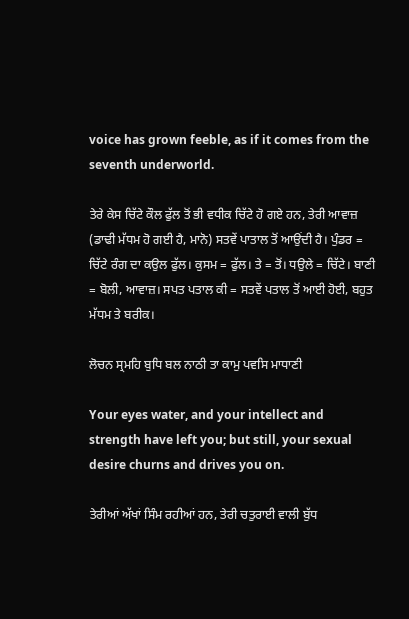voice has grown feeble, as if it comes from the seventh underworld.

ਤੇਰੇ ਕੇਸ ਚਿੱਟੇ ਕੌਲ ਫੁੱਲ ਤੋਂ ਭੀ ਵਧੀਕ ਚਿੱਟੇ ਹੋ ਗਏ ਹਨ, ਤੇਰੀ ਆਵਾਜ਼ (ਡਾਢੀ ਮੱਧਮ ਹੋ ਗਈ ਹੈ, ਮਾਨੋ) ਸਤਵੇਂ ਪਾਤਾਲ ਤੋਂ ਆਉਂਦੀ ਹੈ। ਪੁੰਡਰ = ਚਿੱਟੇ ਰੰਗ ਦਾ ਕਉਲ ਫੁੱਲ। ਕੁਸਮ = ਫੁੱਲ। ਤੇ = ਤੋਂ। ਧਉਲੇ = ਚਿੱਟੇ। ਬਾਣੀ = ਬੋਲੀ, ਆਵਾਜ਼। ਸਪਤ ਪਤਾਲ ਕੀ = ਸਤਵੇਂ ਪਤਾਲ ਤੋਂ ਆਈ ਹੋਈ, ਬਹੁਤ ਮੱਧਮ ਤੇ ਬਰੀਕ।

ਲੋਚਨ ਸ੍ਰਮਹਿ ਬੁਧਿ ਬਲ ਨਾਠੀ ਤਾ ਕਾਮੁ ਪਵਸਿ ਮਾਧਾਣੀ

Your eyes water, and your intellect and strength have left you; but still, your sexual desire churns and drives you on.

ਤੇਰੀਆਂ ਅੱਖਾਂ ਸਿੰਮ ਰਹੀਆਂ ਹਨ, ਤੇਰੀ ਚਤੁਰਾਈ ਵਾਲੀ ਬੁੱਧ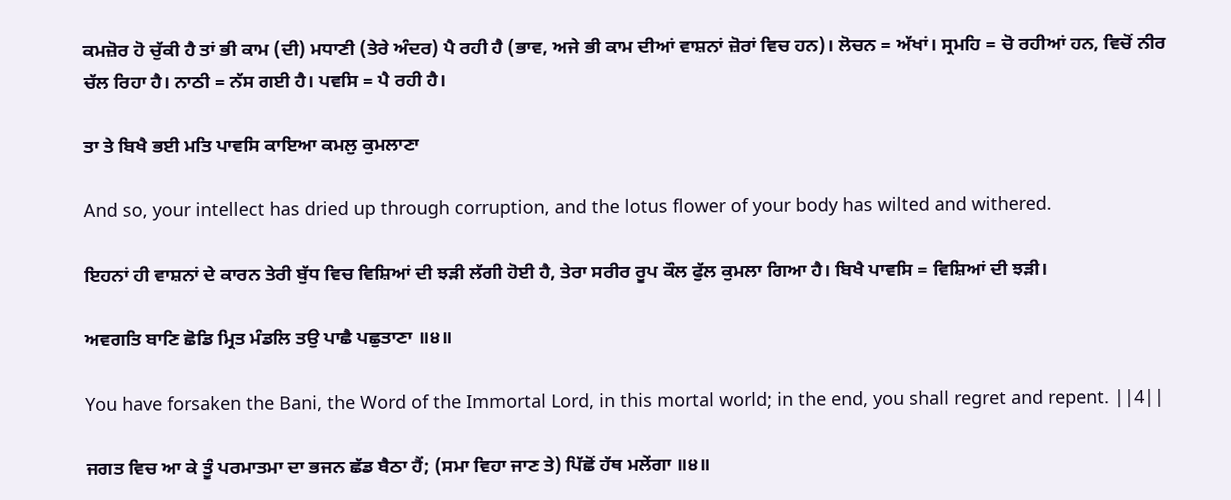ਕਮਜ਼ੋਰ ਹੋ ਚੁੱਕੀ ਹੈ ਤਾਂ ਭੀ ਕਾਮ (ਦੀ) ਮਧਾਣੀ (ਤੇਰੇ ਅੰਦਰ) ਪੈ ਰਹੀ ਹੈ (ਭਾਵ, ਅਜੇ ਭੀ ਕਾਮ ਦੀਆਂ ਵਾਸ਼ਨਾਂ ਜ਼ੋਰਾਂ ਵਿਚ ਹਨ)। ਲੋਚਨ = ਅੱਖਾਂ। ਸ੍ਰਮਹਿ = ਚੋ ਰਹੀਆਂ ਹਨ, ਵਿਚੋਂ ਨੀਰ ਚੱਲ ਰਿਹਾ ਹੈ। ਨਾਠੀ = ਨੱਸ ਗਈ ਹੈ। ਪਵਸਿ = ਪੈ ਰਹੀ ਹੈ।

ਤਾ ਤੇ ਬਿਖੈ ਭਈ ਮਤਿ ਪਾਵਸਿ ਕਾਇਆ ਕਮਲੁ ਕੁਮਲਾਣਾ

And so, your intellect has dried up through corruption, and the lotus flower of your body has wilted and withered.

ਇਹਨਾਂ ਹੀ ਵਾਸ਼ਨਾਂ ਦੇ ਕਾਰਨ ਤੇਰੀ ਬੁੱਧ ਵਿਚ ਵਿਸ਼ਿਆਂ ਦੀ ਝੜੀ ਲੱਗੀ ਹੋਈ ਹੈ, ਤੇਰਾ ਸਰੀਰ ਰੂਪ ਕੌਲ ਫੁੱਲ ਕੁਮਲਾ ਗਿਆ ਹੈ। ਬਿਖੈ ਪਾਵਸਿ = ਵਿਸ਼ਿਆਂ ਦੀ ਝੜੀ।

ਅਵਗਤਿ ਬਾਣਿ ਛੋਡਿ ਮ੍ਰਿਤ ਮੰਡਲਿ ਤਉ ਪਾਛੈ ਪਛੁਤਾਣਾ ॥੪॥

You have forsaken the Bani, the Word of the Immortal Lord, in this mortal world; in the end, you shall regret and repent. ||4||

ਜਗਤ ਵਿਚ ਆ ਕੇ ਤੂੰ ਪਰਮਾਤਮਾ ਦਾ ਭਜਨ ਛੱਡ ਬੈਠਾ ਹੈਂ; (ਸਮਾ ਵਿਹਾ ਜਾਣ ਤੇ) ਪਿੱਛੋਂ ਹੱਥ ਮਲੇਂਗਾ ॥੪॥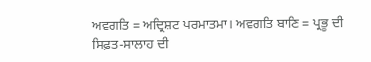ਅਵਗਤਿ = ਅਦ੍ਰਿਸ਼ਟ ਪਰਮਾਤਮਾ। ਅਵਗਤਿ ਬਾਣਿ = ਪ੍ਰਭੂ ਦੀ ਸਿਫ਼ਤ-ਸਾਲਾਹ ਦੀ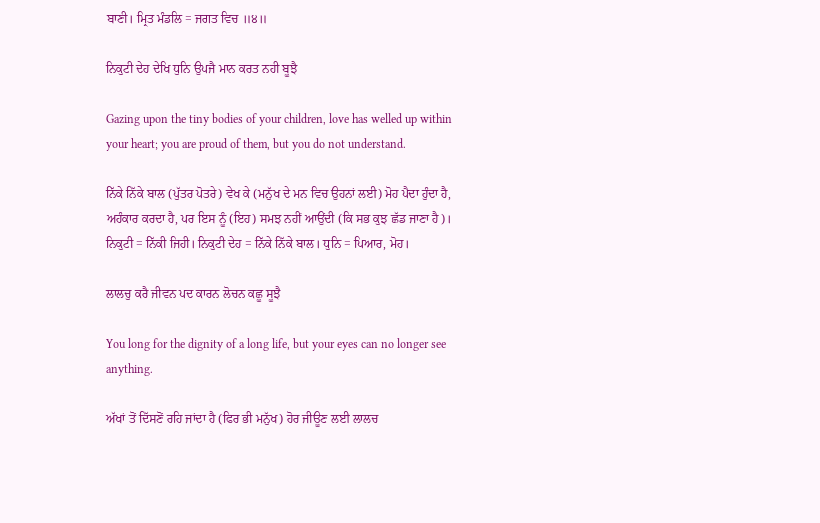ਬਾਣੀ। ਮ੍ਰਿਤ ਮੰਡਲਿ = ਜਗਤ ਵਿਚ ॥੪॥

ਨਿਕੁਟੀ ਦੇਹ ਦੇਖਿ ਧੁਨਿ ਉਪਜੈ ਮਾਨ ਕਰਤ ਨਹੀ ਬੂਝੈ

Gazing upon the tiny bodies of your children, love has welled up within your heart; you are proud of them, but you do not understand.

ਨਿੱਕੇ ਨਿੱਕੇ ਬਾਲ (ਪੁੱਤਰ ਪੋਤਰੇ) ਵੇਖ ਕੇ (ਮਨੁੱਖ ਦੇ ਮਨ ਵਿਚ ਉਹਨਾਂ ਲਈ) ਮੋਹ ਪੈਦਾ ਹੁੰਦਾ ਹੈ, ਅਹੰਕਾਰ ਕਰਦਾ ਹੈ, ਪਰ ਇਸ ਨੂੰ (ਇਹ) ਸਮਝ ਨਹੀਂ ਆਉਂਦੀ (ਕਿ ਸਭ ਕੁਝ ਛੱਡ ਜਾਣਾ ਹੈ)। ਨਿਕੁਟੀ = ਨਿੱਕੀ ਜਿਹੀ। ਨਿਕੁਟੀ ਦੇਹ = ਨਿੱਕੇ ਨਿੱਕੇ ਬਾਲ। ਧੁਨਿ = ਪਿਆਰ, ਮੋਹ।

ਲਾਲਚੁ ਕਰੈ ਜੀਵਨ ਪਦ ਕਾਰਨ ਲੋਚਨ ਕਛੂ ਸੂਝੈ

You long for the dignity of a long life, but your eyes can no longer see anything.

ਅੱਖਾਂ ਤੋਂ ਦਿੱਸਣੋਂ ਰਹਿ ਜਾਂਦਾ ਹੈ (ਫਿਰ ਭੀ ਮਨੁੱਖ) ਹੋਰ ਜੀਊਣ ਲਈ ਲਾਲਚ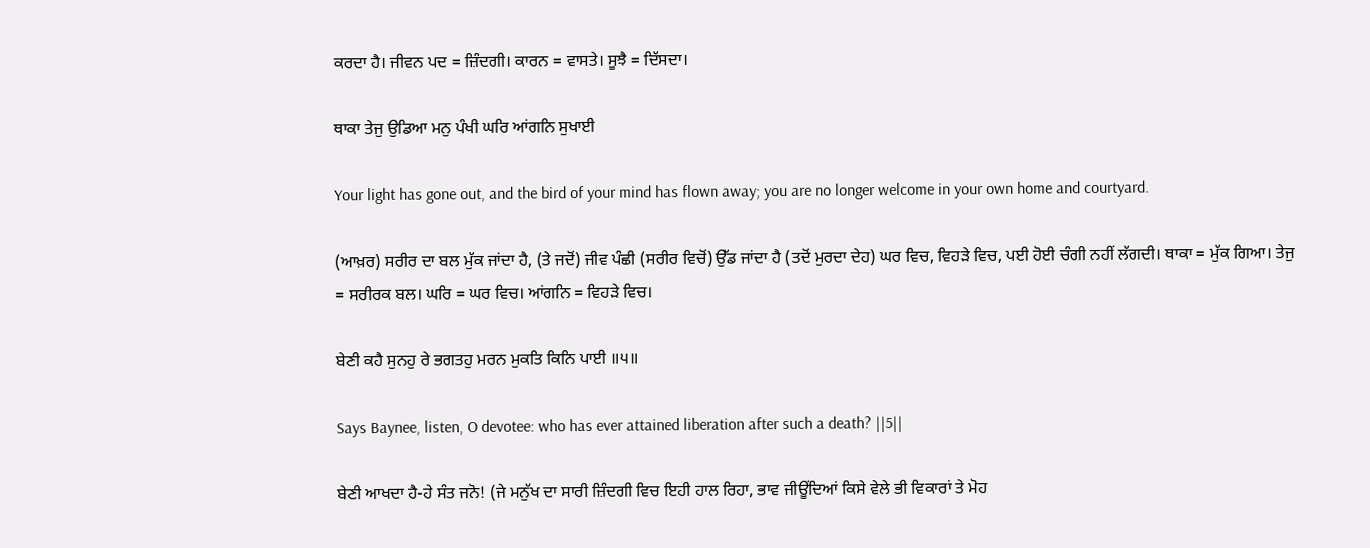ਕਰਦਾ ਹੈ। ਜੀਵਨ ਪਦ = ਜ਼ਿੰਦਗੀ। ਕਾਰਨ = ਵਾਸਤੇ। ਸੂਝੈ = ਦਿੱਸਦਾ।

ਥਾਕਾ ਤੇਜੁ ਉਡਿਆ ਮਨੁ ਪੰਖੀ ਘਰਿ ਆਂਗਨਿ ਸੁਖਾਈ

Your light has gone out, and the bird of your mind has flown away; you are no longer welcome in your own home and courtyard.

(ਆਖ਼ਰ) ਸਰੀਰ ਦਾ ਬਲ ਮੁੱਕ ਜਾਂਦਾ ਹੈ, (ਤੇ ਜਦੋਂ) ਜੀਵ ਪੰਛੀ (ਸਰੀਰ ਵਿਚੋਂ) ਉੱਡ ਜਾਂਦਾ ਹੈ (ਤਦੋਂ ਮੁਰਦਾ ਦੇਹ) ਘਰ ਵਿਚ, ਵਿਹੜੇ ਵਿਚ, ਪਈ ਹੋਈ ਚੰਗੀ ਨਹੀਂ ਲੱਗਦੀ। ਥਾਕਾ = ਮੁੱਕ ਗਿਆ। ਤੇਜੁ = ਸਰੀਰਕ ਬਲ। ਘਰਿ = ਘਰ ਵਿਚ। ਆਂਗਨਿ = ਵਿਹੜੇ ਵਿਚ।

ਬੇਣੀ ਕਹੈ ਸੁਨਹੁ ਰੇ ਭਗਤਹੁ ਮਰਨ ਮੁਕਤਿ ਕਿਨਿ ਪਾਈ ॥੫॥

Says Baynee, listen, O devotee: who has ever attained liberation after such a death? ||5||

ਬੇਣੀ ਆਖਦਾ ਹੈ-ਹੇ ਸੰਤ ਜਨੋ! (ਜੇ ਮਨੁੱਖ ਦਾ ਸਾਰੀ ਜ਼ਿੰਦਗੀ ਵਿਚ ਇਹੀ ਹਾਲ ਰਿਹਾ, ਭਾਵ ਜੀਊਂਦਿਆਂ ਕਿਸੇ ਵੇਲੇ ਭੀ ਵਿਕਾਰਾਂ ਤੇ ਮੋਹ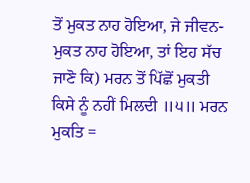ਤੋਂ ਮੁਕਤ ਨਾਹ ਹੋਇਆ, ਜੇ ਜੀਵਨ-ਮੁਕਤ ਨਾਹ ਹੋਇਆ, ਤਾਂ ਇਹ ਸੱਚ ਜਾਣੋ ਕਿ) ਮਰਨ ਤੋਂ ਪਿੱਛੋਂ ਮੁਕਤੀ ਕਿਸੇ ਨੂੰ ਨਹੀਂ ਮਿਲਦੀ ॥੫॥ ਮਰਨ ਮੁਕਤਿ =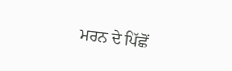ਮਰਨ ਦੇ ਪਿੱਛੋਂ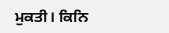ਮੁਕਤੀ। ਕਿਨਿ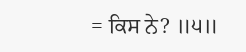= ਕਿਸ ਨੇ? ॥੫॥